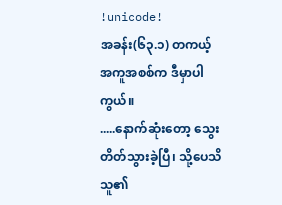!unicode!
အခန်း(၆၃.၁) တကယ့်အကူအစစ်က ဒီမှာပါကွယ်။
.....နောက်ဆုံးတော့ သွေးတိတ်သွားခဲ့ပြီ၊ သို့ပေသိ သူ၏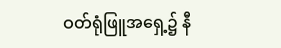ဝတ်ရုံဖြူအရှေ့၌ နီ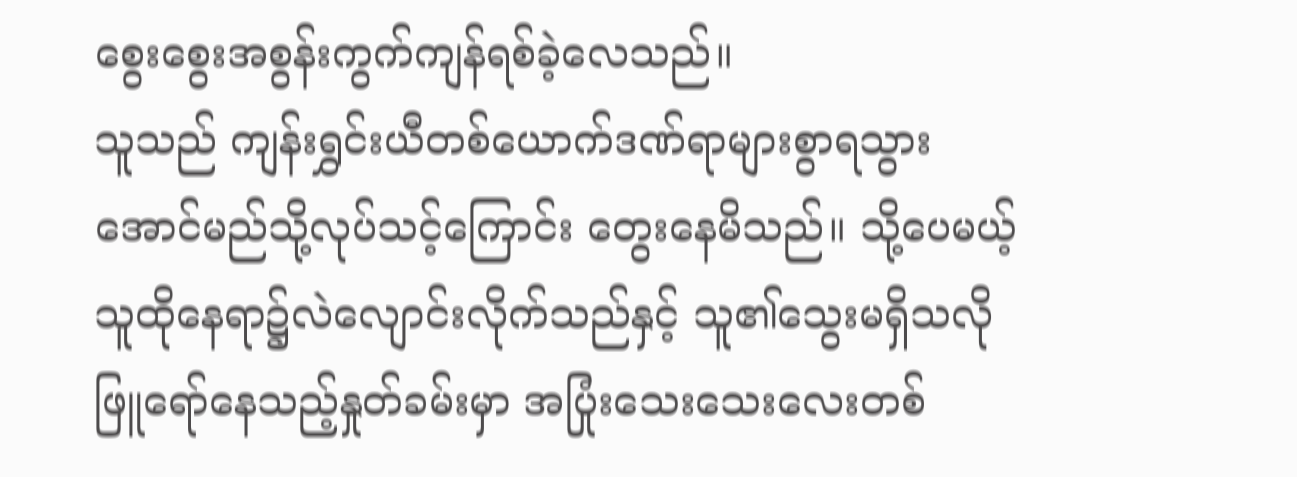စွေးစွေးအစွန်းကွက်ကျန်ရစ်ခဲ့လေသည်။
သူသည် ကျန်းရွှင်းယီတစ်ယောက်ဒဏ်ရာများစွာရသွားအောင်မည်သို့လုပ်သင့်ကြောင်း တွေးနေမိသည်။ သို့ပေမယ့် သူထိုနေရာ၌လဲလျောင်းလိုက်သည်နှင့် သူ၏သွေးမရှိသလိုဖြူရော်နေသည့်နှုတ်ခမ်းမှာ အပြုံးသေးသေးလေးတစ်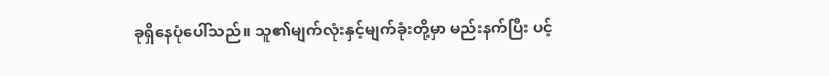ခုရှိနေပုံပေါ်သည်။ သူ၏မျက်လုံးနှင့်မျက်ခုံးတို့မှာ မည်းနက်ပြီး ပင့်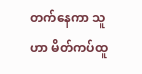တက်နေကာ သူဟာ မိတ်ကပ်ထူ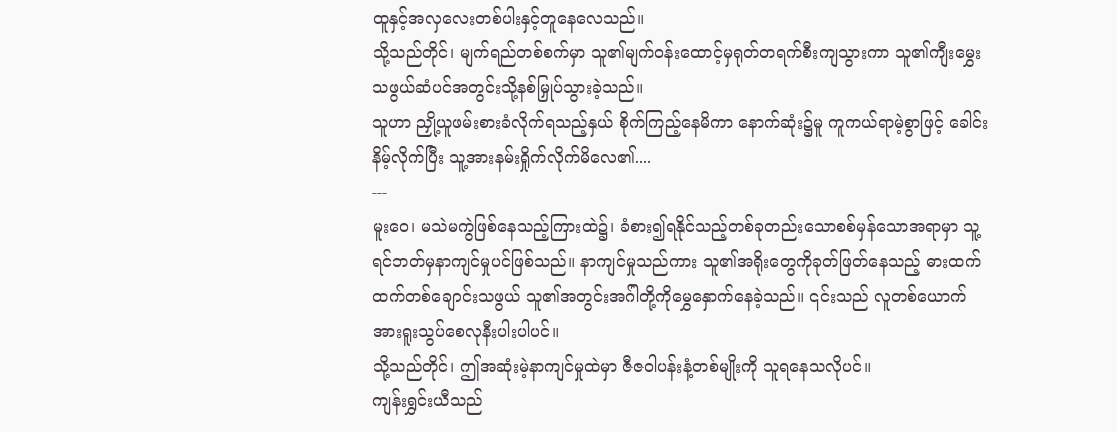ထူနှင့်အလှလေးတစ်ပါးနှင့်တူနေလေသည်။
သို့သည်တိုင်၊ မျက်ရည်တစ်စက်မှာ သူ၏မျက်ဝန်းထောင့်မှရုတ်တရက်စီးကျသွားကာ သူ၏ကျီးမွှေးသဖွယ်ဆံပင်အတွင်းသို့နစ်မြှုပ်သွားခဲ့သည်။
သူဟာ ညှို့ယူဖမ်းစားခံလိုက်ရသည့်နှယ် စိုက်ကြည့်နေမိကာ နောက်ဆုံး၌မူ ကူကယ်ရာမဲ့စွာဖြင့် ခေါင်းနိမ့်လိုက်ပြီး သူ့အားနမ်းရှိုက်လိုက်မိလေ၏....
---
မူးဝေ၊ မသဲမကွဲဖြစ်နေသည့်ကြားထဲ၌၊ ခံစား၍ရနိုင်သည့်တစ်ခုတည်းသောစစ်မှန်သောအရာမှာ သူ့ရင်ဘတ်မှနာကျင်မှုပင်ဖြစ်သည်။ နာကျင်မှုသည်ကား သူ၏အရိုးတွေကိုခုတ်ဖြတ်နေသည့် ဓားထက်ထက်တစ်ချောင်းသဖွယ် သူ၏အတွင်းအဂ်ါတို့ကိုမွှေနှောက်နေခဲ့သည်။ ၎င်းသည် လူတစ်ယောက်အားရူးသွပ်စေလုနီးပါးပါပင်။
သို့သည်တိုင်၊ ဤအဆုံးမဲ့နာကျင်မှုထဲမှာ ဇီဇဝါပန်းနံ့တစ်မျိုးကို သူရနေသလိုပင်။
ကျန်းရွှင်းယီသည်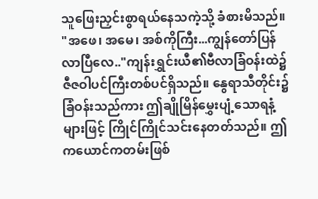သူဖြေးညှင်းစွာရယ်နေသကဲ့သို့ ခံစားမိသည်။
"အဖေ၊ အမေ၊ အစ်ကိုကြီး...ကျွန်တော်ပြန်လာပြီလေ.."ကျန်းရွှင်းယီ၏ဗီလာခြံဝန်းထဲ၌ ဇီဇဝါပင်ကြီးတစ်ပင်ရှိသည်။ နွေရာသီတိုင်း၌ ခြံဝန်းသည်ကား ဤချိုမြိန်မွှေးပျံ့သောရနံ့များဖြင့် ကြိုင်ကြိုင်သင်းနေတတ်သည်။ ဤကယောင်ကတမ်းဖြစ်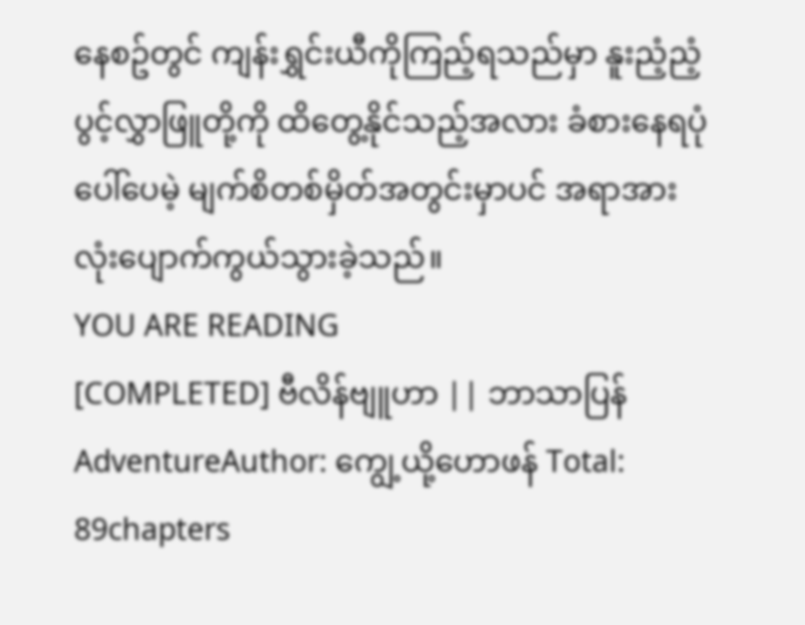နေစဥ်တွင် ကျန်းရွှင်းယီကိုကြည့်ရသည်မှာ နူးညံ့ညံ့ပွင့်လွှာဖြူတို့ကို ထိတွေ့နိုင်သည့်အလား ခံစားနေရပုံပေါ်ပေမဲ့ မျက်စိတစ်မှိတ်အတွင်းမှာပင် အရာအားလုံးပျောက်ကွယ်သွားခဲ့သည်။
YOU ARE READING
[COMPLETED] ဗီလိန်ဗျူဟာ || ဘာသာပြန်
AdventureAuthor: ကျွေ့ယို့ဟောဖန် Total: 89chapters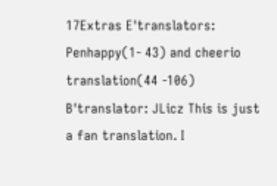17Extras E'translators: Penhappy(1- 43) and cheerio translation(44 -106) B'translator: JLicz This is just a fan translation. I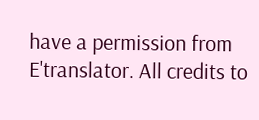have a permission from E'translator. All credits to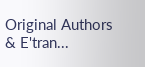Original Authors & E'tran...